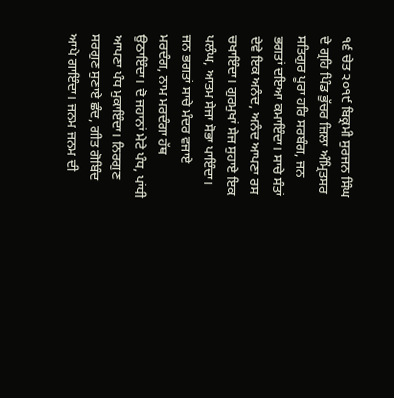੧੬ ਚੇਤ ੨੦੧੯ ਬਿਕ੍ਰਮੀ ਸੁਰਜਨ ਸਿੰਘ ਦੇ ਗ੍ਰਹਿ ਪਿੰਡ ਭੁੱਚਰ ਜ਼ਿਲਾ ਅੰਮ੍ਰਿਤਸਰ
ਸਤਿਗੁਰ ਪੂਰਾ ਹਰਿ ਸਰਬੰਗ, ਜਨ ਭਗਤਾਂ ਦਇਆ ਕਮਾਇੰਦਾ। ਸਾਚੇ ਸੰਤਾਂ ਦੇਵੇ ਇਕ ਅਨੰਦ, ਅਨੰਦ ਆਪਣਾ ਰਸ ਚਖਾਇੰਦਾ। ਗੁਰਮੁਖਾਂ ਸੇਜ ਸੁਹਾਏ ਇਕ ਪਲੰਘ, ਆਤਮ ਸੇਜਾ ਸੋਭਾ ਪਾਇੰਦਾ। ਜਨ ਭਗਤਾਂ ਸਾਚੇ ਮੰਦਰ ਵਜਾਏ ਮਰਦੰਗ, ਨਾਮ ਮਰਦੰਗਾ ਹੱਥ ਉਠਾਇੰਦਾ। ਦੋ ਜਹਾਨਾਂ ਮੇਟੇ ਪੰਧ, ਪਾਂਧੀ ਆਪਣਾ ਪੰਧ ਮੁਕਾਇੰਦਾ। ਨਿਰਗੁਣ ਸਰਗੁਣ ਸੁਣਾਏ ਛੰਦ, ਗੀਤ ਗੋਬਿੰਦ ਆਪੇ ਗਾਇੰਦਾ। ਜਨਮ ਜਨਮ ਦੀ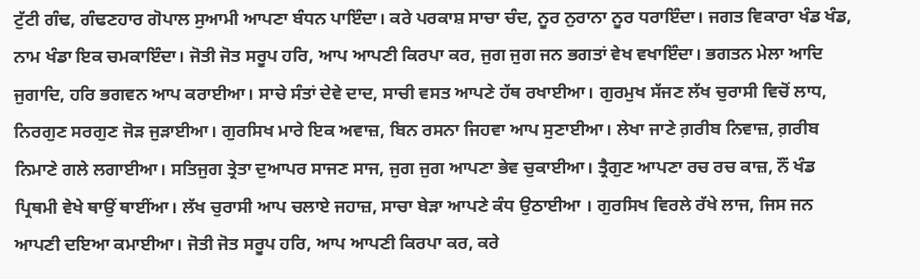ਟੁੱਟੀ ਗੰਢ, ਗੰਢਣਹਾਰ ਗੋਪਾਲ ਸੁਆਮੀ ਆਪਣਾ ਬੰਧਨ ਪਾਇੰਦਾ। ਕਰੇ ਪਰਕਾਸ਼ ਸਾਚਾ ਚੰਦ, ਨੂਰ ਨੁਰਾਨਾ ਨੂਰ ਧਰਾਇੰਦਾ। ਜਗਤ ਵਿਕਾਰਾ ਖੰਡ ਖੰਡ, ਨਾਮ ਖੰਡਾ ਇਕ ਚਮਕਾਇੰਦਾ। ਜੋਤੀ ਜੋਤ ਸਰੂਪ ਹਰਿ, ਆਪ ਆਪਣੀ ਕਿਰਪਾ ਕਰ, ਜੁਗ ਜੁਗ ਜਨ ਭਗਤਾਂ ਵੇਖ ਵਖਾਇੰਦਾ। ਭਗਤਨ ਮੇਲਾ ਆਦਿ ਜੁਗਾਦਿ, ਹਰਿ ਭਗਵਨ ਆਪ ਕਰਾਈਆ। ਸਾਚੇ ਸੰਤਾਂ ਦੇਵੇ ਦਾਦ, ਸਾਚੀ ਵਸਤ ਆਪਣੇ ਹੱਥ ਰਖਾਈਆ। ਗੁਰਮੁਖ ਸੱਜਣ ਲੱਖ ਚੁਰਾਸੀ ਵਿਚੋਂ ਲਾਧ, ਨਿਰਗੁਣ ਸਰਗੁਣ ਜੋੜ ਜੁੜਾਈਆ। ਗੁਰਸਿਖ ਮਾਰੇ ਇਕ ਅਵਾਜ਼, ਬਿਨ ਰਸਨਾ ਜਿਹਵਾ ਆਪ ਸੁਣਾਈਆ। ਲੇਖਾ ਜਾਣੇ ਗ਼ਰੀਬ ਨਿਵਾਜ਼, ਗ਼ਰੀਬ ਨਿਮਾਣੇ ਗਲੇ ਲਗਾਈਆ। ਸਤਿਜੁਗ ਤ੍ਰੇਤਾ ਦੁਆਪਰ ਸਾਜਣ ਸਾਜ, ਜੁਗ ਜੁਗ ਆਪਣਾ ਭੇਵ ਚੁਕਾਈਆ। ਤ੍ਰੈਗੁਣ ਆਪਣਾ ਰਚ ਰਚ ਕਾਜ਼, ਨੌਂ ਖੰਡ ਪ੍ਰਿਥਮੀ ਵੇਖੇ ਥਾਉਂ ਥਾਈਂਆ। ਲੱਖ ਚੁਰਾਸੀ ਆਪ ਚਲਾਏ ਜਹਾਜ਼, ਸਾਚਾ ਬੇੜਾ ਆਪਣੇ ਕੰਧ ਉਠਾਈਆ । ਗੁਰਸਿਖ ਵਿਰਲੇ ਰੱਖੇ ਲਾਜ, ਜਿਸ ਜਨ ਆਪਣੀ ਦਇਆ ਕਮਾਈਆ। ਜੋਤੀ ਜੋਤ ਸਰੂਪ ਹਰਿ, ਆਪ ਆਪਣੀ ਕਿਰਪਾ ਕਰ, ਕਰੇ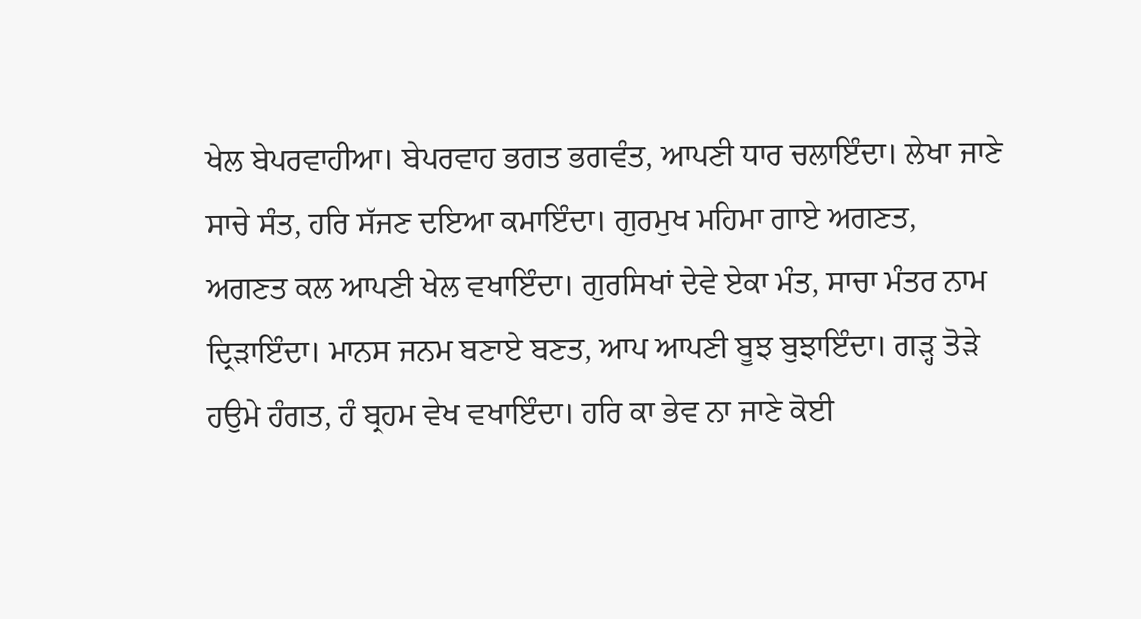ਖੇਲ ਬੇਪਰਵਾਹੀਆ। ਬੇਪਰਵਾਹ ਭਗਤ ਭਗਵੰਤ, ਆਪਣੀ ਧਾਰ ਚਲਾਇੰਦਾ। ਲੇਖਾ ਜਾਣੇ ਸਾਚੇ ਸੰਤ, ਹਰਿ ਸੱਜਣ ਦਇਆ ਕਮਾਇੰਦਾ। ਗੁਰਮੁਖ ਮਹਿਮਾ ਗਾਏ ਅਗਣਤ, ਅਗਣਤ ਕਲ ਆਪਣੀ ਖੇਲ ਵਖਾਇੰਦਾ। ਗੁਰਸਿਖਾਂ ਦੇਵੇ ਏਕਾ ਮੰਤ, ਸਾਚਾ ਮੰਤਰ ਨਾਮ ਦ੍ਰਿੜਾਇੰਦਾ। ਮਾਨਸ ਜਨਮ ਬਣਾਏ ਬਣਤ, ਆਪ ਆਪਣੀ ਬੂਝ ਬੁਝਾਇੰਦਾ। ਗੜ੍ਹ ਤੋੜੇ ਹਉਮੇ ਹੰਗਤ, ਹੰ ਬ੍ਰਹਮ ਵੇਖ ਵਖਾਇੰਦਾ। ਹਰਿ ਕਾ ਭੇਵ ਨਾ ਜਾਣੇ ਕੋਈ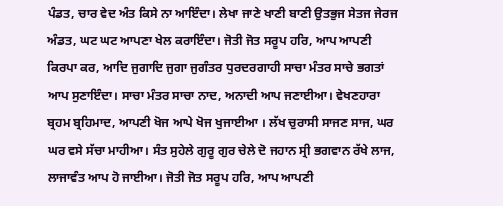ਪੰਡਤ, ਚਾਰ ਵੇਦ ਅੰਤ ਕਿਸੇ ਨਾ ਆਇੰਦਾ। ਲੇਖਾ ਜਾਣੇ ਖਾਣੀ ਬਾਣੀ ਉਤਭੁਜ ਸੇਤਜ ਜੇਰਜ ਅੰਡਤ, ਘਟ ਘਟ ਆਪਣਾ ਖੇਲ ਕਰਾਇੰਦਾ। ਜੋਤੀ ਜੋਤ ਸਰੂਪ ਹਰਿ, ਆਪ ਆਪਣੀ ਕਿਰਪਾ ਕਰ, ਆਦਿ ਜੁਗਾਦਿ ਜੁਗਾ ਜੁਗੰਤਰ ਧੁਰਦਰਗਾਹੀ ਸਾਚਾ ਮੰਤਰ ਸਾਚੇ ਭਗਤਾਂ ਆਪ ਸੁਣਾਇੰਦਾ। ਸਾਚਾ ਮੰਤਰ ਸਾਚਾ ਨਾਦ, ਅਨਾਦੀ ਆਪ ਜਣਾਈਆ। ਵੇਖਣਹਾਰਾ ਬ੍ਰਹਮ ਬ੍ਰਹਿਮਾਦ, ਆਪਣੀ ਖੋਜ ਆਪੇ ਖੋਜ ਖੁਜਾਈਆ । ਲੱਖ ਚੁਰਾਸੀ ਸਾਜਣ ਸਾਜ, ਘਰ ਘਰ ਵਸੇ ਸੱਚਾ ਮਾਹੀਆ। ਸੰਤ ਸੁਹੇਲੇ ਗੁਰੂ ਗੁਰ ਚੇਲੇ ਦੋ ਜਹਾਨ ਸ੍ਰੀ ਭਗਵਾਨ ਰੱਖੇ ਲਾਜ, ਲਾਜਾਵੰਤ ਆਪ ਹੋ ਜਾਈਆ। ਜੋਤੀ ਜੋਤ ਸਰੂਪ ਹਰਿ, ਆਪ ਆਪਣੀ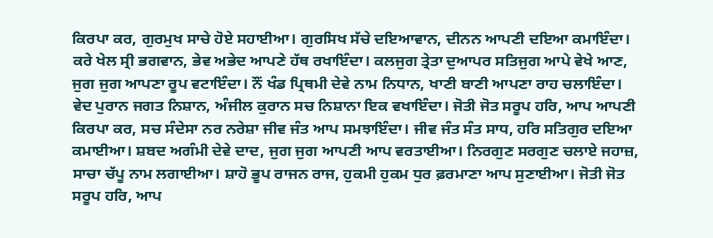ਕਿਰਪਾ ਕਰ, ਗੁਰਮੁਖ ਸਾਚੇ ਹੋਏ ਸਹਾਈਆ। ਗੁਰਸਿਖ ਸੱਚੇ ਦਇਆਵਾਨ, ਦੀਨਨ ਆਪਣੀ ਦਇਆ ਕਮਾਇੰਦਾ। ਕਰੇ ਖੇਲ ਸ੍ਰੀ ਭਗਵਾਨ, ਭੇਵ ਅਭੇਦ ਆਪਣੇ ਹੱਥ ਰਖਾਇੰਦਾ। ਕਲਜੁਗ ਤ੍ਰੇਤਾ ਦੁਆਪਰ ਸਤਿਜੁਗ ਆਪੇ ਵੇਖੇ ਆਣ, ਜੁਗ ਜੁਗ ਆਪਣਾ ਰੂਪ ਵਟਾਇੰਦਾ। ਨੌਂ ਖੰਡ ਪ੍ਰਿਥਮੀ ਦੇਵੇ ਨਾਮ ਨਿਧਾਨ, ਖਾਣੀ ਬਾਣੀ ਆਪਣਾ ਰਾਹ ਚਲਾਇੰਦਾ। ਵੇਦ ਪੁਰਾਨ ਜਗਤ ਨਿਸ਼ਾਨ, ਅੰਜੀਲ ਕੁਰਾਨ ਸਚ ਨਿਸ਼ਾਨਾ ਇਕ ਵਖਾਇੰਦਾ। ਜੋਤੀ ਜੋਤ ਸਰੂਪ ਹਰਿ, ਆਪ ਆਪਣੀ ਕਿਰਪਾ ਕਰ, ਸਚ ਸੰਦੇਸਾ ਨਰ ਨਰੇਸ਼ਾ ਜੀਵ ਜੰਤ ਆਪ ਸਮਝਾਇੰਦਾ। ਜੀਵ ਜੰਤ ਸੰਤ ਸਾਧ, ਹਰਿ ਸਤਿਗੁਰ ਦਇਆ ਕਮਾਈਆ। ਸ਼ਬਦ ਅਗੰਮੀ ਦੇਵੇ ਦਾਦ, ਜੁਗ ਜੁਗ ਆਪਣੀ ਆਪ ਵਰਤਾਈਆ। ਨਿਰਗੁਣ ਸਰਗੁਣ ਚਲਾਏ ਜਹਾਜ਼, ਸਾਚਾ ਚੱਪੂ ਨਾਮ ਲਗਾਈਆ। ਸ਼ਾਹੋ ਭੂਪ ਰਾਜਨ ਰਾਜ, ਹੁਕਮੀ ਹੁਕਮ ਧੁਰ ਫ਼ਰਮਾਣਾ ਆਪ ਸੁਣਾਈਆ। ਜੋਤੀ ਜੋਤ ਸਰੂਪ ਹਰਿ, ਆਪ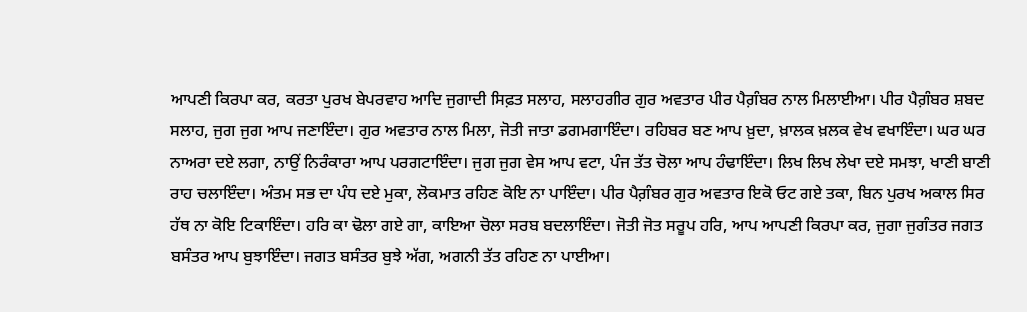ਆਪਣੀ ਕਿਰਪਾ ਕਰ, ਕਰਤਾ ਪੁਰਖ ਬੇਪਰਵਾਹ ਆਦਿ ਜੁਗਾਦੀ ਸਿਫ਼ਤ ਸਲਾਹ, ਸਲਾਹਗੀਰ ਗੁਰ ਅਵਤਾਰ ਪੀਰ ਪੈਗ਼ੰਬਰ ਨਾਲ ਮਿਲਾਈਆ। ਪੀਰ ਪੈਗ਼ੰਬਰ ਸ਼ਬਦ ਸਲਾਹ, ਜੁਗ ਜੁਗ ਆਪ ਜਣਾਇੰਦਾ। ਗੁਰ ਅਵਤਾਰ ਨਾਲ ਮਿਲਾ, ਜੋਤੀ ਜਾਤਾ ਡਗਮਗਾਇੰਦਾ। ਰਹਿਬਰ ਬਣ ਆਪ ਖ਼ੁਦਾ, ਖ਼ਾਲਕ ਖ਼ਲਕ ਵੇਖ ਵਖਾਇੰਦਾ। ਘਰ ਘਰ ਨਾਅਰਾ ਦਏ ਲਗਾ, ਨਾਉਂ ਨਿਰੰਕਾਰਾ ਆਪ ਪਰਗਟਾਇੰਦਾ। ਜੁਗ ਜੁਗ ਵੇਸ ਆਪ ਵਟਾ, ਪੰਜ ਤੱਤ ਚੋਲਾ ਆਪ ਹੰਢਾਇੰਦਾ। ਲਿਖ ਲਿਖ ਲੇਖਾ ਦਏ ਸਮਝਾ, ਖਾਣੀ ਬਾਣੀ ਰਾਹ ਚਲਾਇੰਦਾ। ਅੰਤਮ ਸਭ ਦਾ ਪੰਧ ਦਏ ਮੁਕਾ, ਲੋਕਮਾਤ ਰਹਿਣ ਕੋਇ ਨਾ ਪਾਇੰਦਾ। ਪੀਰ ਪੈਗ਼ੰਬਰ ਗੁਰ ਅਵਤਾਰ ਇਕੋ ਓਟ ਗਏ ਤਕਾ, ਬਿਨ ਪੁਰਖ ਅਕਾਲ ਸਿਰ ਹੱਥ ਨਾ ਕੋਇ ਟਿਕਾਇੰਦਾ। ਹਰਿ ਕਾ ਢੋਲਾ ਗਏ ਗਾ, ਕਾਇਆ ਚੋਲਾ ਸਰਬ ਬਦਲਾਇੰਦਾ। ਜੋਤੀ ਜੋਤ ਸਰੂਪ ਹਰਿ, ਆਪ ਆਪਣੀ ਕਿਰਪਾ ਕਰ, ਜੁਗਾ ਜੁਗੰਤਰ ਜਗਤ ਬਸੰਤਰ ਆਪ ਬੁਝਾਇੰਦਾ। ਜਗਤ ਬਸੰਤਰ ਬੁਝੇ ਅੱਗ, ਅਗਨੀ ਤੱਤ ਰਹਿਣ ਨਾ ਪਾਈਆ।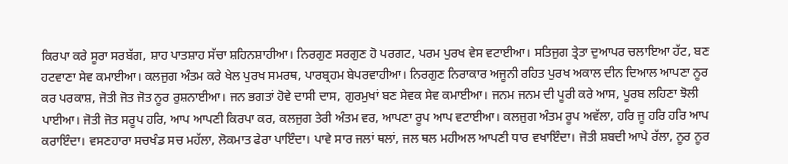ਕਿਰਪਾ ਕਰੇ ਸੂਰਾ ਸਰਬੱਗ, ਸ਼ਾਹ ਪਾਤਸ਼ਾਹ ਸੱਚਾ ਸ਼ਹਿਨਸ਼ਾਹੀਆ। ਨਿਰਗੁਣ ਸਰਗੁਣ ਹੋ ਪਰਗਟ, ਪਰਮ ਪੁਰਖ ਵੇਸ ਵਟਾਈਆ। ਸਤਿਜੁਗ ਤ੍ਰੇਤਾ ਦੁਆਪਰ ਚਲਾਇਆ ਹੱਟ, ਬਣ ਹਟਵਾਣਾ ਸੇਵ ਕਮਾਈਆ। ਕਲਜੁਗ ਅੰਤਮ ਕਰੇ ਖੇਲ ਪੁਰਖ ਸਮਰਥ, ਪਾਰਬ੍ਰਹਮ ਬੇਪਰਵਾਹੀਆ। ਨਿਰਗੁਣ ਨਿਰਾਕਾਰ ਅਜੂਨੀ ਰਹਿਤ ਪੁਰਖ ਅਕਾਲ ਦੀਨ ਦਿਆਲ ਆਪਣਾ ਨੂਰ ਕਰ ਪਰਕਾਸ਼, ਜੋਤੀ ਜੋਤ ਜੋਤ ਨੂਰ ਰੁਸ਼ਨਾਈਆ। ਜਨ ਭਗਤਾਂ ਹੋਵੇ ਦਾਸੀ ਦਾਸ, ਗੁਰਮੁਖਾਂ ਬਣ ਸੇਵਕ ਸੇਵ ਕਮਾਈਆ। ਜਨਮ ਜਨਮ ਦੀ ਪੂਰੀ ਕਰੇ ਆਸ, ਪੂਰਬ ਲਹਿਣਾ ਝੋਲੀ ਪਾਈਆ। ਜੋਤੀ ਜੋਤ ਸਰੂਪ ਹਰਿ, ਆਪ ਆਪਣੀ ਕਿਰਪਾ ਕਰ, ਕਲਜੁਗ ਤੇਰੀ ਅੰਤਮ ਵਰ, ਆਪਣਾ ਰੂਪ ਆਪ ਵਟਾਈਆ। ਕਲਜੁਗ ਅੰਤਮ ਰੂਪ ਅਵੱਲਾ, ਹਰਿ ਜੂ ਹਰਿ ਹਰਿ ਆਪ ਕਰਾਇੰਦਾ। ਵਸਣਹਾਰਾ ਸਚਖੰਡ ਸਚ ਮਹੱਲਾ, ਲੋਕਮਾਤ ਫੇਰਾ ਪਾਇੰਦਾ। ਪਾਵੇ ਸਾਰ ਜਲਾਂ ਥਲਾਂ, ਜਲ ਥਲ ਮਹੀਅਲ ਆਪਣੀ ਧਾਰ ਵਖਾਇੰਦਾ। ਜੋਤੀ ਸ਼ਬਦੀ ਆਪੇ ਰੱਲਾ, ਨੂਰ ਨੂਰ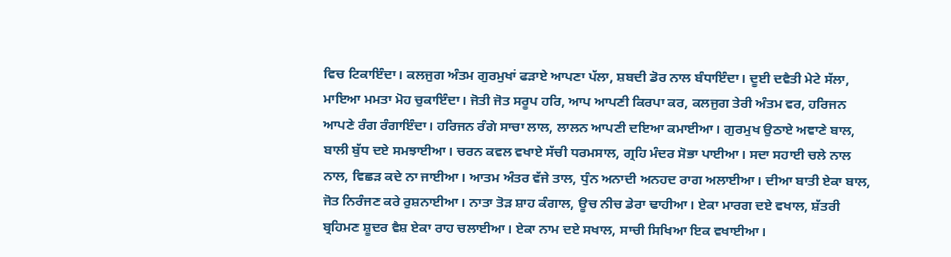ਵਿਚ ਟਿਕਾਇੰਦਾ। ਕਲਜੁਗ ਅੰਤਮ ਗੁਰਮੁਖਾਂ ਫੜਾਏ ਆਪਣਾ ਪੱਲਾ, ਸ਼ਬਦੀ ਡੋਰ ਨਾਲ ਬੰਧਾਇੰਦਾ। ਦੂਈ ਦਵੈਤੀ ਮੇਟੇ ਸੱਲਾ, ਮਾਇਆ ਮਮਤਾ ਮੋਹ ਚੁਕਾਇੰਦਾ। ਜੋਤੀ ਜੋਤ ਸਰੂਪ ਹਰਿ, ਆਪ ਆਪਣੀ ਕਿਰਪਾ ਕਰ, ਕਲਜੁਗ ਤੇਰੀ ਅੰਤਮ ਵਰ, ਹਰਿਜਨ ਆਪਣੇ ਰੰਗ ਰੰਗਾਇੰਦਾ। ਹਰਿਜਨ ਰੰਗੇ ਸਾਚਾ ਲਾਲ, ਲਾਲਨ ਆਪਣੀ ਦਇਆ ਕਮਾਈਆ। ਗੁਰਮੁਖ ਉਠਾਏ ਅਞਾਣੇ ਬਾਲ, ਬਾਲੀ ਬੁੱਧ ਦਏ ਸਮਝਾਈਆ। ਚਰਨ ਕਵਲ ਵਖਾਏ ਸੱਚੀ ਧਰਮਸਾਲ, ਗ੍ਰਹਿ ਮੰਦਰ ਸੋਭਾ ਪਾਈਆ। ਸਦਾ ਸਹਾਈ ਚਲੇ ਨਾਲ ਨਾਲ, ਵਿਛੜ ਕਦੇ ਨਾ ਜਾਈਆ। ਆਤਮ ਅੰਤਰ ਵੱਜੇ ਤਾਲ, ਧੁੰਨ ਅਨਾਦੀ ਅਨਹਦ ਰਾਗ ਅਲਾਈਆ। ਦੀਆ ਬਾਤੀ ਏਕਾ ਬਾਲ, ਜੋਤ ਨਿਰੰਜਣ ਕਰੇ ਰੁਸ਼ਨਾਈਆ। ਨਾਤਾ ਤੋੜ ਸ਼ਾਹ ਕੰਗਾਲ, ਊਚ ਨੀਚ ਡੇਰਾ ਢਾਹੀਆ। ਏਕਾ ਮਾਰਗ ਦਏ ਵਖਾਲ, ਸ਼ੱਤਰੀ ਬ੍ਰਹਿਮਣ ਸ਼ੂਦਰ ਵੈਸ਼ ਏਕਾ ਰਾਹ ਚਲਾਈਆ। ਏਕਾ ਨਾਮ ਦਏ ਸਖਾਲ, ਸਾਚੀ ਸਿਖਿਆ ਇਕ ਵਖਾਈਆ।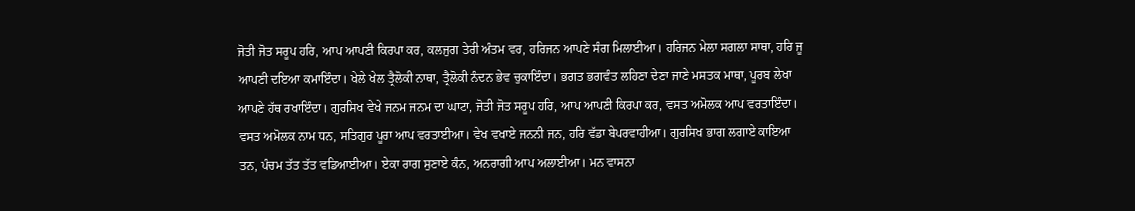ਜੋਤੀ ਜੋਤ ਸਰੂਪ ਹਰਿ, ਆਪ ਆਪਣੀ ਕਿਰਪਾ ਕਰ, ਕਲਜੁਗ ਤੇਰੀ ਅੰਤਮ ਵਰ, ਹਰਿਜਨ ਆਪਣੇ ਸੰਗ ਮਿਲਾਈਆ। ਹਰਿਜਨ ਮੇਲਾ ਸਗਲਾ ਸਾਥਾ, ਹਰਿ ਜੂ ਆਪਣੀ ਦਇਆ ਕਮਾਇੰਦਾ। ਖੇਲੇ ਖੇਲ ਤ੍ਰੈਲੋਕੀ ਨਾਥਾ, ਤ੍ਰੈਲੋਕੀ ਨੰਦਨ ਭੇਵ ਚੁਕਾਇੰਦਾ। ਭਗਤ ਭਗਵੰਤ ਲਹਿਣਾ ਦੇਣਾ ਜਾਣੇ ਮਸਤਕ ਮਾਥਾ, ਪੂਰਬ ਲੇਖਾ ਆਪਣੇ ਹੱਥ ਰਖਾਇੰਦਾ। ਗੁਰਸਿਖ ਵੇਖੇ ਜਨਮ ਜਨਮ ਦਾ ਘਾਟਾ, ਜੋਤੀ ਜੋਤ ਸਰੂਪ ਹਰਿ, ਆਪ ਆਪਣੀ ਕਿਰਪਾ ਕਰ, ਵਸਤ ਅਮੋਲਕ ਆਪ ਵਰਤਾਇੰਦਾ। ਵਸਤ ਅਮੋਲਕ ਨਾਮ ਧਨ, ਸਤਿਗੁਰ ਪੂਰਾ ਆਪ ਵਰਤਾਈਆ। ਵੇਖ ਵਖਾਏ ਜਨਨੀ ਜਨ, ਹਰਿ ਵੱਡਾ ਬੇਪਰਵਾਹੀਆ। ਗੁਰਸਿਖ ਭਾਗ ਲਗਾਏ ਕਾਇਆ ਤਨ, ਪੰਚਮ ਤੱਤ ਤੱਤ ਵਡਿਆਈਆ। ਏਕਾ ਰਾਗ ਸੁਣਾਏ ਕੰਨ, ਅਨਰਾਗੀ ਆਪ ਅਲਾਈਆ। ਮਨ ਵਾਸਨਾ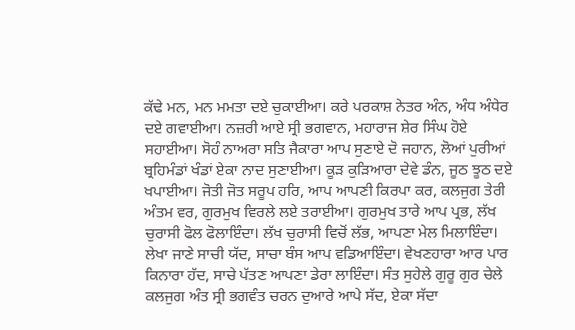ਕੱਢੇ ਮਨ, ਮਨ ਮਮਤਾ ਦਏ ਚੁਕਾਈਆ। ਕਰੇ ਪਰਕਾਸ਼ ਨੇਤਰ ਅੰਨ, ਅੰਧ ਅੰਧੇਰ ਦਏ ਗਵਾਈਆ। ਨਜ਼ਰੀ ਆਏ ਸ੍ਰੀ ਭਗਵਾਨ, ਮਹਾਰਾਜ ਸ਼ੇਰ ਸਿੰਘ ਹੋਏ ਸਹਾਈਆ। ਸੋਹੰ ਨਾਅਰਾ ਸਤਿ ਜੈਕਾਰਾ ਆਪ ਸੁਣਾਏ ਦੋ ਜਹਾਨ, ਲੋਆਂ ਪੁਰੀਆਂ ਬ੍ਰਹਿਮੰਡਾਂ ਖੰਡਾਂ ਏਕਾ ਨਾਦ ਸੁਣਾਈਆ। ਕੂੜ ਕੁੜਿਆਰਾ ਦੇਵੇ ਡੰਨ, ਜੂਠ ਝੂਠ ਦਏ ਖਪਾਈਆ। ਜੋਤੀ ਜੋਤ ਸਰੂਪ ਹਰਿ, ਆਪ ਆਪਣੀ ਕਿਰਪਾ ਕਰ, ਕਲਜੁਗ ਤੇਰੀ ਅੰਤਮ ਵਰ, ਗੁਰਮੁਖ ਵਿਰਲੇ ਲਏ ਤਰਾਈਆ। ਗੁਰਮੁਖ ਤਾਰੇ ਆਪ ਪ੍ਰਭ, ਲੱਖ ਚੁਰਾਸੀ ਫੋਲ ਫੋਲਾਇੰਦਾ। ਲੱਖ ਚੁਰਾਸੀ ਵਿਚੋਂ ਲੱਭ, ਆਪਣਾ ਮੇਲ ਮਿਲਾਇੰਦਾ। ਲੇਖਾ ਜਾਣੇ ਸਾਚੀ ਯੱਦ, ਸਾਚਾ ਬੰਸ ਆਪ ਵਡਿਆਇੰਦਾ। ਵੇਖਣਹਾਰਾ ਆਰ ਪਾਰ ਕਿਨਾਰਾ ਹੱਦ, ਸਾਚੇ ਪੱਤਣ ਆਪਣਾ ਡੇਰਾ ਲਾਇੰਦਾ। ਸੰਤ ਸੁਹੇਲੇ ਗੁਰੂ ਗੁਰ ਚੇਲੇ ਕਲਜੁਗ ਅੰਤ ਸ੍ਰੀ ਭਗਵੰਤ ਚਰਨ ਦੁਆਰੇ ਆਪੇ ਸੱਦ, ਏਕਾ ਸੱਦਾ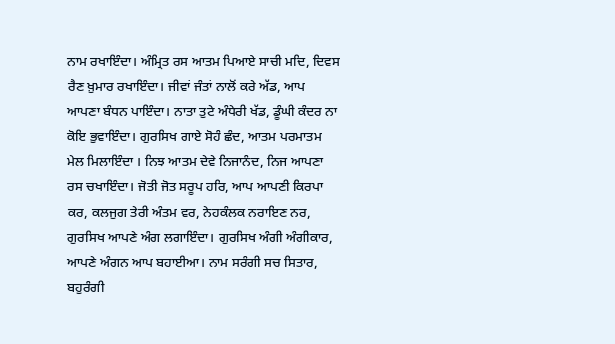ਨਾਮ ਰਖਾਇੰਦਾ। ਅੰਮ੍ਰਿਤ ਰਸ ਆਤਮ ਪਿਆਏ ਸਾਚੀ ਮਦਿ, ਦਿਵਸ ਰੈਣ ਖ਼ੁਮਾਰ ਰਖਾਇੰਦਾ। ਜੀਵਾਂ ਜੰਤਾਂ ਨਾਲੋਂ ਕਰੇ ਅੱਡ, ਆਪ ਆਪਣਾ ਬੰਧਨ ਪਾਇੰਦਾ। ਨਾਤਾ ਤੁਟੇ ਅੰਧੇਰੀ ਖੱਡ, ਡੂੰਘੀ ਕੰਦਰ ਨਾ ਕੋਇ ਭੁਵਾਇੰਦਾ। ਗੁਰਸਿਖ ਗਾਏ ਸੋਹੰ ਛੰਦ, ਆਤਮ ਪਰਮਾਤਮ ਮੇਲ ਮਿਲਾਇੰਦਾ । ਨਿਝ ਆਤਮ ਦੇਵੇ ਨਿਜਾਨੰਦ, ਨਿਜ ਆਪਣਾ ਰਸ ਚਖਾਇੰਦਾ। ਜੋਤੀ ਜੋਤ ਸਰੂਪ ਹਰਿ, ਆਪ ਆਪਣੀ ਕਿਰਪਾ ਕਰ, ਕਲਜੁਗ ਤੇਰੀ ਅੰਤਮ ਵਰ, ਨੇਹਕੰਲਕ ਨਰਾਇਣ ਨਰ, ਗੁਰਸਿਖ ਆਪਣੇ ਅੰਗ ਲਗਾਇੰਦਾ। ਗੁਰਸਿਖ ਅੰਗੀ ਅੰਗੀਕਾਰ, ਆਪਣੇ ਅੰਗਨ ਆਪ ਬਹਾਈਆ। ਨਾਮ ਸਰੰਗੀ ਸਚ ਸਿਤਾਰ, ਬਹੁਰੰਗੀ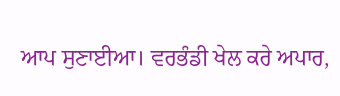ਆਪ ਸੁਣਾਈਆ। ਵਰਭੰਡੀ ਖੇਲ ਕਰੇ ਅਪਾਰ,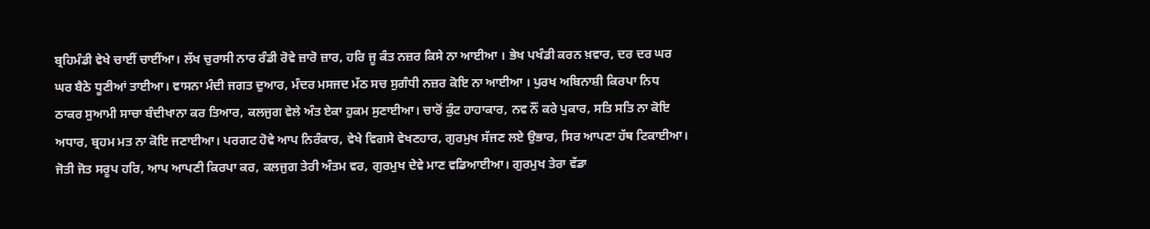ਬ੍ਰਹਿਮੰਡੀ ਵੇਖੇ ਚਾਈਂ ਚਾਈਂਆ। ਲੱਖ ਚੁਰਾਸੀ ਨਾਰ ਰੰਡੀ ਰੋਵੇ ਜ਼ਾਰੋ ਜ਼ਾਰ, ਹਰਿ ਜੂ ਕੰਤ ਨਜ਼ਰ ਕਿਸੇ ਨਾ ਆਈਆ । ਭੇਖ ਪਖੰਡੀ ਕਰਨ ਖ਼ਵਾਰ, ਦਰ ਦਰ ਘਰ ਘਰ ਬੈਠੇ ਧੂਣੀਆਂ ਤਾਈਆ। ਵਾਸਨਾ ਮੰਦੀ ਜਗਤ ਦੁਆਰ, ਮੰਦਰ ਮਸਜਦ ਮੱਠ ਸਚ ਸੁਗੰਧੀ ਨਜ਼ਰ ਕੋਇ ਨਾ ਆਈਆ । ਪੁਰਖ ਅਬਿਨਾਸ਼ੀ ਕਿਰਪਾ ਨਿਧ ਠਾਕਰ ਸੁਆਮੀ ਸਾਚਾ ਬੰਦੀਖਾਨਾ ਕਰ ਤਿਆਰ, ਕਲਜੁਗ ਵੇਲੇ ਅੰਤ ਏਕਾ ਹੁਕਮ ਸੁਣਾਈਆ। ਚਾਰੋਂ ਕੁੰਟ ਹਾਹਾਕਾਰ, ਨਵ ਨੌਂ ਕਰੇ ਪੁਕਾਰ, ਸਤਿ ਸਤਿ ਨਾ ਕੋਇ ਅਧਾਰ, ਬ੍ਰਹਮ ਮਤ ਨਾ ਕੋਇ ਜਣਾਈਆ। ਪਰਗਟ ਹੋਵੇ ਆਪ ਨਿਰੰਕਾਰ, ਵੇਖੇ ਵਿਗਸੇ ਵੇਖਣਹਾਰ, ਗੁਰਮੁਖ ਸੱਜਣ ਲਏ ਉਭਾਰ, ਸਿਰ ਆਪਣਾ ਹੱਥ ਟਿਕਾਈਆ। ਜੋਤੀ ਜੋਤ ਸਰੂਪ ਹਰਿ, ਆਪ ਆਪਣੀ ਕਿਰਪਾ ਕਰ, ਕਲਜੁਗ ਤੇਰੀ ਅੰਤਮ ਵਰ, ਗੁਰਮੁਖ ਦੇਵੇ ਮਾਣ ਵਡਿਆਈਆ। ਗੁਰਮੁਖ ਤੇਰਾ ਵੱਡਾ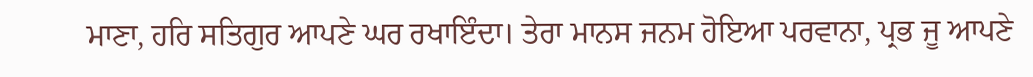ਮਾਣਾ, ਹਰਿ ਸਤਿਗੁਰ ਆਪਣੇ ਘਰ ਰਖਾਇੰਦਾ। ਤੇਰਾ ਮਾਨਸ ਜਨਮ ਹੋਇਆ ਪਰਵਾਨਾ, ਪ੍ਰਭ ਜੂ ਆਪਣੇ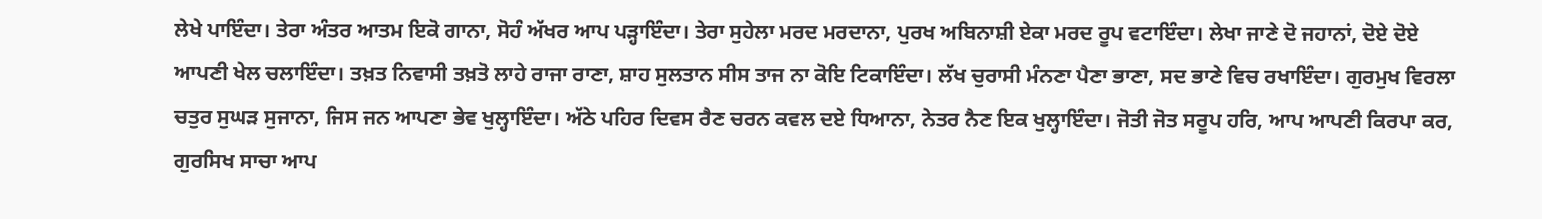ਲੇਖੇ ਪਾਇੰਦਾ। ਤੇਰਾ ਅੰਤਰ ਆਤਮ ਇਕੋ ਗਾਨਾ, ਸੋਹੰ ਅੱਖਰ ਆਪ ਪੜ੍ਹਾਇੰਦਾ। ਤੇਰਾ ਸੁਹੇਲਾ ਮਰਦ ਮਰਦਾਨਾ, ਪੁਰਖ ਅਬਿਨਾਸ਼ੀ ਏਕਾ ਮਰਦ ਰੂਪ ਵਟਾਇੰਦਾ। ਲੇਖਾ ਜਾਣੇ ਦੋ ਜਹਾਨਾਂ, ਦੋਏ ਦੋਏ ਆਪਣੀ ਖੇਲ ਚਲਾਇੰਦਾ। ਤਖ਼ਤ ਨਿਵਾਸੀ ਤਖ਼ਤੋ ਲਾਹੇ ਰਾਜਾ ਰਾਣਾ, ਸ਼ਾਹ ਸੁਲਤਾਨ ਸੀਸ ਤਾਜ ਨਾ ਕੋਇ ਟਿਕਾਇੰਦਾ। ਲੱਖ ਚੁਰਾਸੀ ਮੰਨਣਾ ਪੈਣਾ ਭਾਣਾ, ਸਦ ਭਾਣੇ ਵਿਚ ਰਖਾਇੰਦਾ। ਗੁਰਮੁਖ ਵਿਰਲਾ ਚਤੁਰ ਸੁਘੜ ਸੁਜਾਨਾ, ਜਿਸ ਜਨ ਆਪਣਾ ਭੇਵ ਖੁਲ੍ਹਾਇੰਦਾ। ਅੱਠੇ ਪਹਿਰ ਦਿਵਸ ਰੈਣ ਚਰਨ ਕਵਲ ਦਏ ਧਿਆਨਾ, ਨੇਤਰ ਨੈਣ ਇਕ ਖੁਲ੍ਹਾਇੰਦਾ। ਜੋਤੀ ਜੋਤ ਸਰੂਪ ਹਰਿ, ਆਪ ਆਪਣੀ ਕਿਰਪਾ ਕਰ, ਗੁਰਸਿਖ ਸਾਚਾ ਆਪ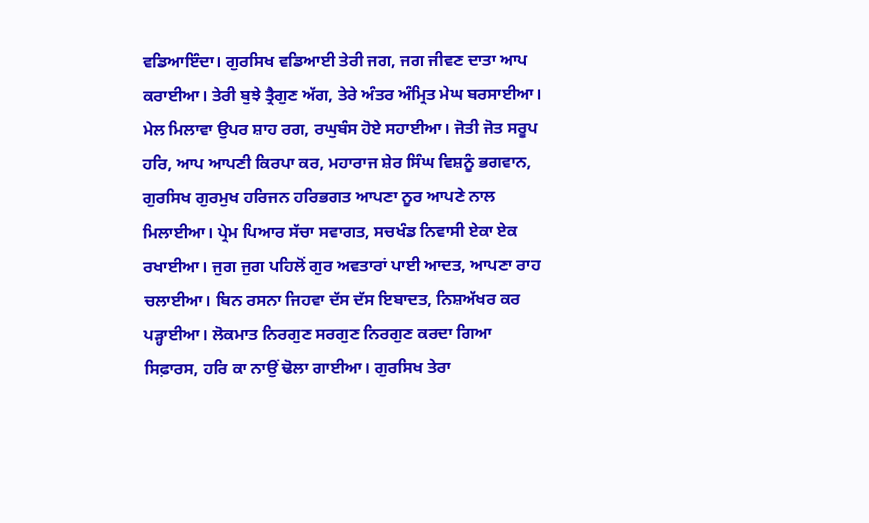ਵਡਿਆਇੰਦਾ। ਗੁਰਸਿਖ ਵਡਿਆਈ ਤੇਰੀ ਜਗ, ਜਗ ਜੀਵਣ ਦਾਤਾ ਆਪ ਕਰਾਈਆ। ਤੇਰੀ ਬੁਝੇ ਤ੍ਰੈਗੁਣ ਅੱਗ, ਤੇਰੇ ਅੰਤਰ ਅੰਮ੍ਰਿਤ ਮੇਘ ਬਰਸਾਈਆ। ਮੇਲ ਮਿਲਾਵਾ ਉਪਰ ਸ਼ਾਹ ਰਗ, ਰਘੁਬੰਸ ਹੋਏ ਸਹਾਈਆ। ਜੋਤੀ ਜੋਤ ਸਰੂਪ ਹਰਿ, ਆਪ ਆਪਣੀ ਕਿਰਪਾ ਕਰ, ਮਹਾਰਾਜ ਸ਼ੇਰ ਸਿੰਘ ਵਿਸ਼ਨੂੰ ਭਗਵਾਨ, ਗੁਰਸਿਖ ਗੁਰਮੁਖ ਹਰਿਜਨ ਹਰਿਭਗਤ ਆਪਣਾ ਨੂਰ ਆਪਣੇ ਨਾਲ ਮਿਲਾਈਆ। ਪ੍ਰੇਮ ਪਿਆਰ ਸੱਚਾ ਸਵਾਗਤ, ਸਚਖੰਡ ਨਿਵਾਸੀ ਏਕਾ ਏਕ ਰਖਾਈਆ। ਜੁਗ ਜੁਗ ਪਹਿਲੋਂ ਗੁਰ ਅਵਤਾਰਾਂ ਪਾਈ ਆਦਤ, ਆਪਣਾ ਰਾਹ ਚਲਾਈਆ। ਬਿਨ ਰਸਨਾ ਜਿਹਵਾ ਦੱਸ ਦੱਸ ਇਬਾਦਤ, ਨਿਸ਼ਅੱਖਰ ਕਰ ਪੜ੍ਹਾਈਆ। ਲੋਕਮਾਤ ਨਿਰਗੁਣ ਸਰਗੁਣ ਨਿਰਗੁਣ ਕਰਦਾ ਗਿਆ ਸਿਫ਼ਾਰਸ, ਹਰਿ ਕਾ ਨਾਉਂ ਢੋਲਾ ਗਾਈਆ। ਗੁਰਸਿਖ ਤੇਰਾ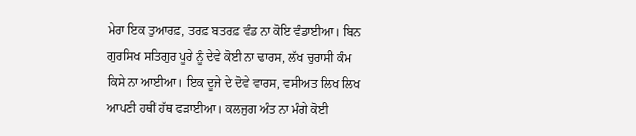ਮੇਰਾ ਇਕ ਤੁਆਰਫ਼, ਤਰਫ਼ ਬਤਰਫ਼ ਵੰਡ ਨਾ ਕੋਇ ਵੰਡਾਈਆ। ਬਿਨ ਗੁਰਸਿਖ ਸਤਿਗੁਰ ਪੂਰੇ ਨੂੰ ਦੇਵੇ ਕੋਈ ਨਾ ਢਾਰਸ, ਲੱਖ ਚੁਰਾਸੀ ਕੰਮ ਕਿਸੇ ਨਾ ਆਈਆ। ਇਕ ਦੂਜੇ ਦੇ ਦੋਵੇ ਵਾਰਸ, ਵਸੀਅਤ ਲਿਖ ਲਿਖ ਆਪਣੀ ਹਥੀਂ ਹੱਥ ਫੜਾਈਆ। ਕਲਜੁਗ ਅੰਤ ਨਾ ਮੰਗੇ ਕੋਈ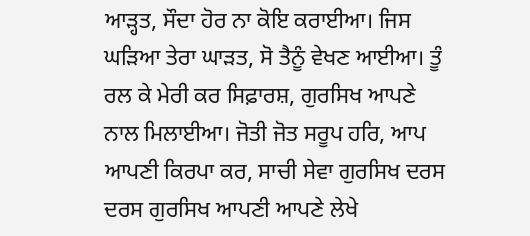ਆੜ੍ਹਤ, ਸੌਦਾ ਹੋਰ ਨਾ ਕੋਇ ਕਰਾਈਆ। ਜਿਸ ਘੜਿਆ ਤੇਰਾ ਘਾੜਤ, ਸੋ ਤੈਨੂੰ ਵੇਖਣ ਆਈਆ। ਤੂੰ ਰਲ ਕੇ ਮੇਰੀ ਕਰ ਸਿਫ਼ਾਰਸ਼, ਗੁਰਸਿਖ ਆਪਣੇ ਨਾਲ ਮਿਲਾਈਆ। ਜੋਤੀ ਜੋਤ ਸਰੂਪ ਹਰਿ, ਆਪ ਆਪਣੀ ਕਿਰਪਾ ਕਰ, ਸਾਚੀ ਸੇਵਾ ਗੁਰਸਿਖ ਦਰਸ ਦਰਸ ਗੁਰਸਿਖ ਆਪਣੀ ਆਪਣੇ ਲੇਖੇ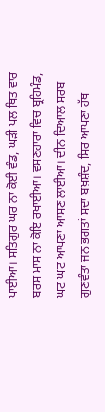ਪਾਈਆ। ਸਤਿਗੁਰ ਘਰ ਨਾ ਕੋਈ ਵੰਡ, ਘੜੀ ਪਲ ਥਿਤ ਵਾਰ ਬਰਸ ਮਾਸ ਨਾ ਕੋਇ ਰਖਾਈਆ। ਵਸਣਹਾਰਾ ਵਿਚ ਬ੍ਰਹਿਮੰਡ, ਘਟ ਘਟ ਆਪਣਾ ਆਸਣ ਲਾਈਆ। ਦੀਨ ਦਿਆਲ ਸਰਬ ਗੁਣਵੰਤਾ ਜਨ ਭਗਤਾਂ ਸਦਾ ਬਖ਼ਸ਼ੰਦ, ਸਿਰ ਆਪਣਾ ਹੱਥ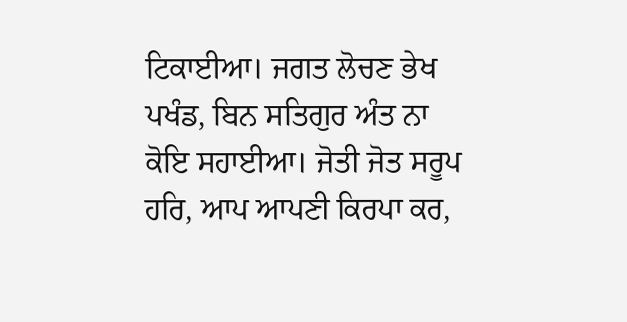ਟਿਕਾਈਆ। ਜਗਤ ਲੋਚਣ ਭੇਖ ਪਖੰਡ, ਬਿਨ ਸਤਿਗੁਰ ਅੰਤ ਨਾ ਕੋਇ ਸਹਾਈਆ। ਜੋਤੀ ਜੋਤ ਸਰੂਪ ਹਰਿ, ਆਪ ਆਪਣੀ ਕਿਰਪਾ ਕਰ,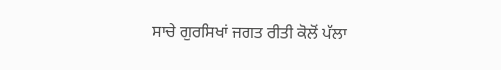ਸਾਚੇ ਗੁਰਸਿਖਾਂ ਜਗਤ ਰੀਤੀ ਕੋਲੋਂ ਪੱਲਾ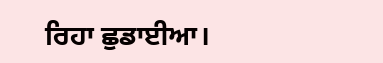ਰਿਹਾ ਛੁਡਾਈਆ।